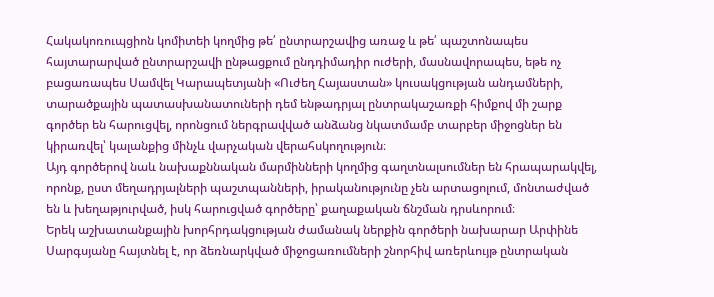Հակակոռուպցիոն կոմիտեի կողմից թե՛ ընտրարշավից առաջ և թե՛ պաշտոնապես հայտարարված ընտրարշավի ընթացքում ընդդիմադիր ուժերի, մասնավորապես, եթե ոչ բացառապես Սամվել Կարապետյանի «Ուժեղ Հայաստան» կուսակցության անդամների, տարածքային պատասխանատուների դեմ ենթադրյալ ընտրակաշառքի հիմքով մի շարք գործեր են հարուցվել, որոնցում ներգրավված անձանց նկատմամբ տարբեր միջոցներ են կիրառվել՝ կալանքից մինչև վարչական վերահսկողություն։
Այդ գործերով նաև նախաքննական մարմինների կողմից գաղտնալսումներ են հրապարակվել, որոնք, ըստ մեղադրյալների պաշտպանների, իրականությունը չեն արտացոլում, մոնտաժված են և խեղաթյուրված, իսկ հարուցված գործերը՝ քաղաքական ճնշման դրսևորում։
Երեկ աշխատանքային խորհրդակցության ժամանակ ներքին գործերի նախարար Արփինե Սարգսյանը հայտնել է, որ ձեռնարկված միջոցառումների շնորհիվ առերևույթ ընտրական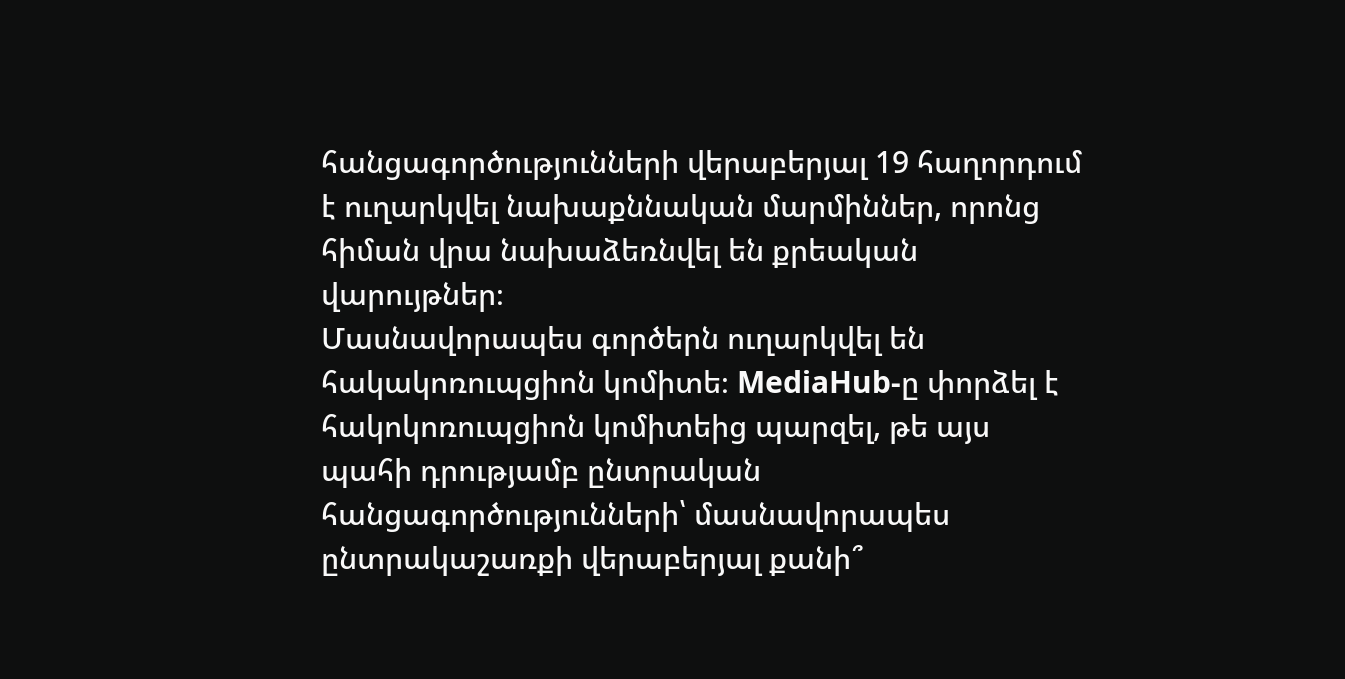հանցագործությունների վերաբերյալ 19 հաղորդում է ուղարկվել նախաքննական մարմիններ, որոնց հիման վրա նախաձեռնվել են քրեական վարույթներ։
Մասնավորապես գործերն ուղարկվել են հակակոռուպցիոն կոմիտե։ MediaHub-ը փորձել է հակոկոռուպցիոն կոմիտեից պարզել, թե այս պահի դրությամբ ընտրական հանցագործությունների՝ մասնավորապես ընտրակաշառքի վերաբերյալ քանի՞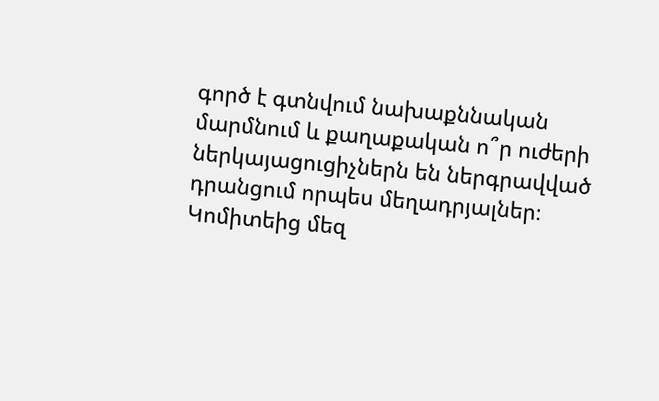գործ է գտնվում նախաքննական մարմնում և քաղաքական ո՞ր ուժերի ներկայացուցիչներն են ներգրավված դրանցում որպես մեղադրյալներ։
Կոմիտեից մեզ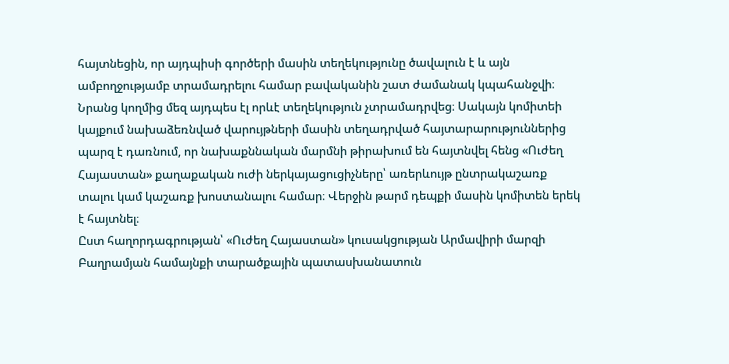հայտնեցին, որ այդպիսի գործերի մասին տեղեկությունը ծավալուն է և այն ամբողջությամբ տրամադրելու համար բավականին շատ ժամանակ կպահանջվի։
Նրանց կողմից մեզ այդպես էլ որևէ տեղեկություն չտրամադրվեց։ Սակայն կոմիտեի կայքում նախաձեռնված վարույթների մասին տեղադրված հայտարարություններից պարզ է դառնում, որ նախաքննական մարմնի թիրախում են հայտնվել հենց «Ուժեղ Հայաստան» քաղաքական ուժի ներկայացուցիչները՝ առերևույթ ընտրակաշառք տալու կամ կաշառք խոստանալու համար։ Վերջին թարմ դեպքի մասին կոմիտեն երեկ է հայտնել։
Ըստ հաղորդագրության՝ «Ուժեղ Հայաստան» կուսակցության Արմավիրի մարզի Բաղրամյան համայնքի տարածքային պատասխանատուն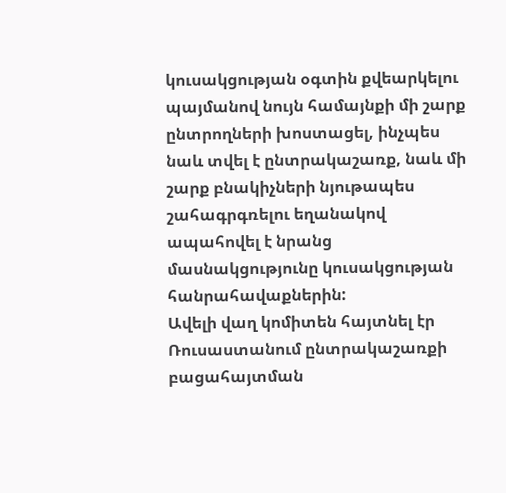կուսակցության օգտին քվեարկելու պայմանով նույն համայնքի մի շարք ընտրողների խոստացել, ինչպես նաև տվել է ընտրակաշառք, նաև մի շարք բնակիչների նյութապես շահագրգռելու եղանակով ապահովել է նրանց մասնակցությունը կուսակցության հանրահավաքներին:
Ավելի վաղ կոմիտեն հայտնել էր Ռուսաստանում ընտրակաշառքի բացահայտման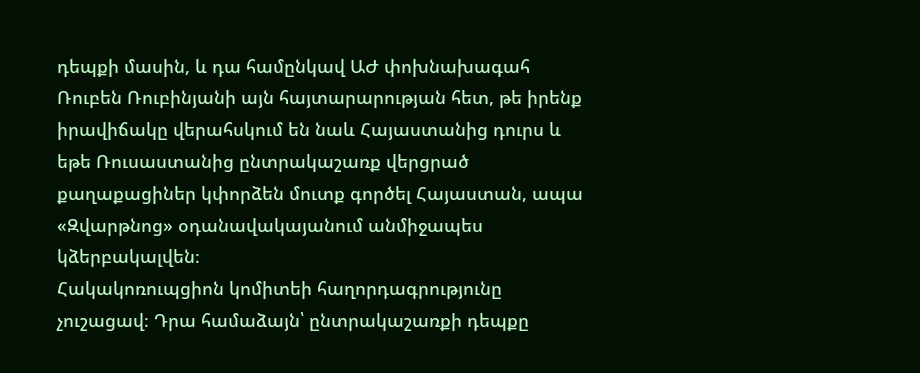դեպքի մասին, և դա համընկավ ԱԺ փոխնախագահ Ռուբեն Ռուբինյանի այն հայտարարության հետ, թե իրենք իրավիճակը վերահսկում են նաև Հայաստանից դուրս և եթե Ռուսաստանից ընտրակաշառք վերցրած քաղաքացիներ կփորձեն մուտք գործել Հայաստան, ապա «Զվարթնոց» օդանավակայանում անմիջապես կձերբակալվեն։
Հակակոռուպցիոն կոմիտեի հաղորդագրությունը չուշացավ։ Դրա համաձայն՝ ընտրակաշառքի դեպքը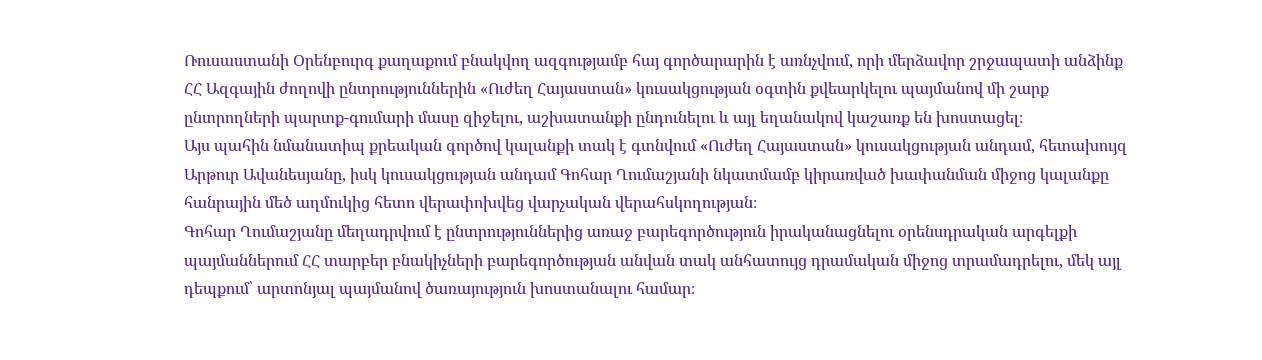Ռուսաստանի Օրենբուրգ քաղաքում բնակվող ազգությամբ հայ գործարարին է առնչվում, որի մերձավոր շրջապատի անձինք ՀՀ Ազգային ժողովի ընտրություններին «Ուժեղ Հայաստան» կուսակցության օգտին քվեարկելու պայմանով մի շարք ընտրողների պարտք-գումարի մասը զիջելու, աշխատանքի ընդունելու և այլ եղանակով կաշառք են խոստացել։
Այս պահին նմանատիպ քրեական գործով կալանքի տակ է գտնվում «Ուժեղ Հայաստան» կուսակցության անդամ, հետախույզ Արթուր Ավանեսյանը, իսկ կուսակցության անդամ Գոհար Ղումաշյանի նկատմամբ կիրառված խափանման միջոց կալանքը հանրային մեծ աղմուկից հետո վերափոխվեց վարչական վերահսկողության։
Գոհար Ղումաշյանը մեղադրվում է ընտրություններից առաջ բարեգործություն իրականացնելու օրենսդրական արգելքի պայմաններում ՀՀ տարբեր բնակիչների բարեգործության անվան տակ անհատույց դրամական միջոց տրամադրելու, մեկ այլ դեպքում՝ արտոնյալ պայմանով ծառայություն խոստանալու համար։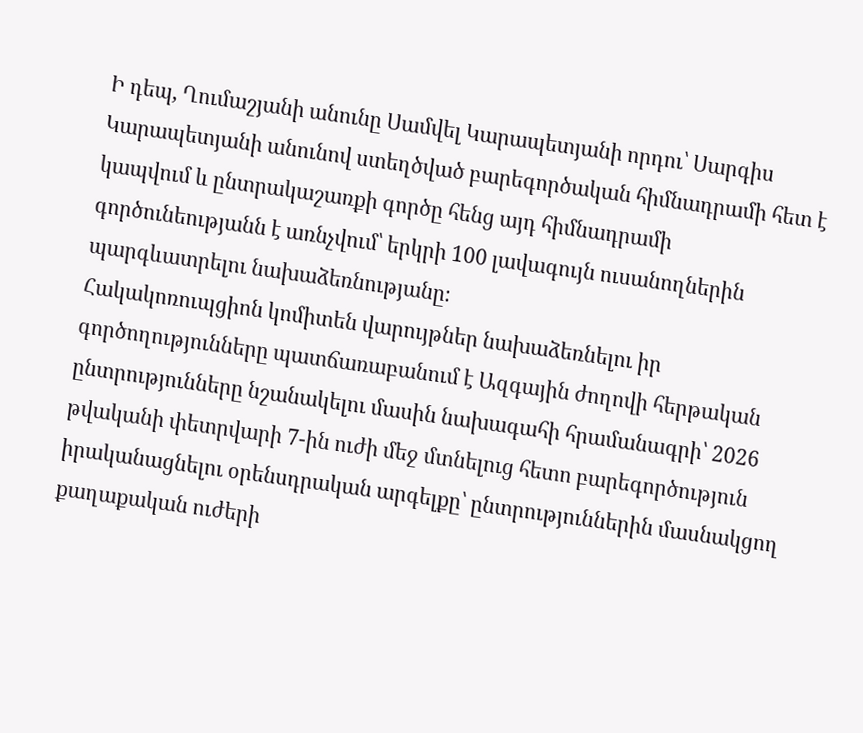Ի դեպ, Ղումաշյանի անունը Սամվել Կարապետյանի որդու՝ Սարգիս Կարապետյանի անունով ստեղծված բարեգործական հիմնադրամի հետ է կապվում և ընտրակաշառքի գործը հենց այդ հիմնադրամի գործունեությանն է առնչվում՝ երկրի 100 լավագույն ուսանողներին պարգևատրելու նախաձեռնությանը։
Հակակոռուպցիոն կոմիտեն վարույթներ նախաձեռնելու իր գործողությունները պատճառաբանում է Ազգային ժողովի հերթական ընտրությունները նշանակելու մասին նախագահի հրամանագրի՝ 2026 թվականի փետրվարի 7-ին ուժի մեջ մտնելուց հետո բարեգործություն իրականացնելու օրենսդրական արգելքը՝ ընտրություններին մասնակցող քաղաքական ուժերի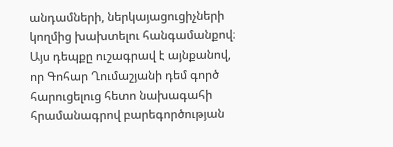անդամների, ներկայացուցիչների կողմից խախտելու հանգամանքով։
Այս դեպքը ուշագրավ է այնքանով, որ Գոհար Ղումաշյանի դեմ գործ հարուցելուց հետո նախագահի հրամանագրով բարեգործության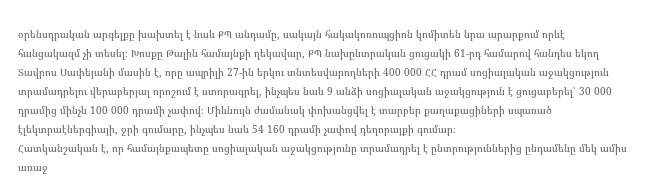օրենսդրական արգելքը խախտել է նաև ՔՊ անդամը, սակայն հակակոռուպցիոն կոմիտեն նրա արարքում որևէ հանցակազմ չի տեսել։ Խոսքը Թալին համայնքի ղեկավար, ՔՊ նախընտրական ցուցակի 61-րդ համարով հանդես եկող Տավրոս Սափեյանի մասին է, որը ապրիլի 27-ին երկու տնտեսվարողների 400 000 ՀՀ դրամ սոցիալական աջակցություն տրամադրելու վերաբերյալ որոշում է ստորագրել, ինչպես նաև 9 անձի սոցիալական աջակցություն է ցուցաբերել՝ 30 000 դրամից մինչև 100 000 դրամի չափով։ Միևնույն ժամանակ փոխանցվել է տարբեր քաղաքացիների սպառած էլեկտրաէներգիայի, ջրի գումարը, ինչպես նաև 54 160 դրամի չափով դեղորայքի գումար։
Հատկանշական է, որ համայնքապետը սոցիալական աջակցությունը տրամադրել է ընտրություններից ընդամենը մեկ ամիս առաջ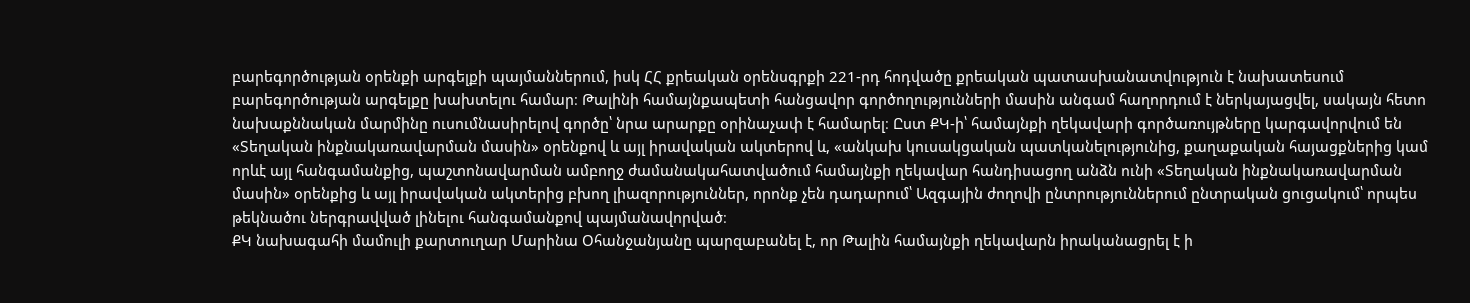բարեգործության օրենքի արգելքի պայմաններում, իսկ ՀՀ քրեական օրենսգրքի 221-րդ հոդվածը քրեական պատասխանատվություն է նախատեսում բարեգործության արգելքը խախտելու համար։ Թալինի համայնքապետի հանցավոր գործողությունների մասին անգամ հաղորդում է ներկայացվել, սակայն հետո նախաքննական մարմինը ուսումնասիրելով գործը՝ նրա արարքը օրինաչափ է համարել։ Ըստ ՔԿ-ի՝ համայնքի ղեկավարի գործառույթները կարգավորվում են «Տեղական ինքնակառավարման մասին» օրենքով և այլ իրավական ակտերով և, «անկախ կուսակցական պատկանելությունից, քաղաքական հայացքներից կամ որևէ այլ հանգամանքից, պաշտոնավարման ամբողջ ժամանակահատվածում համայնքի ղեկավար հանդիսացող անձն ունի «Տեղական ինքնակառավարման մասին» օրենքից և այլ իրավական ակտերից բխող լիազորություններ, որոնք չեն դադարում՝ Ազգային ժողովի ընտրություններում ընտրական ցուցակում՝ որպես թեկնածու ներգրավված լինելու հանգամանքով պայմանավորված։
ՔԿ նախագահի մամուլի քարտուղար Մարինա Օհանջանյանը պարզաբանել է, որ Թալին համայնքի ղեկավարն իրականացրել է ի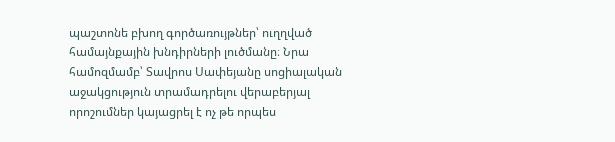պաշտոնե բխող գործառույթներ՝ ուղղված համայնքային խնդիրների լուծմանը։ Նրա համոզմամբ՝ Տավրոս Սափեյանը սոցիալական աջակցություն տրամադրելու վերաբերյալ որոշումներ կայացրել է ոչ թե որպես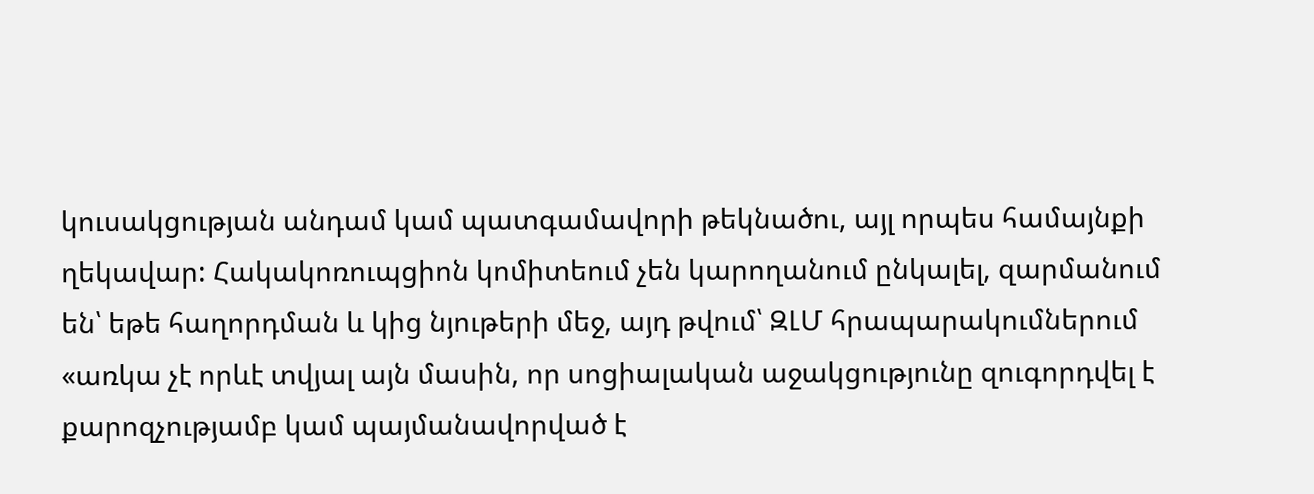կուսակցության անդամ կամ պատգամավորի թեկնածու, այլ որպես համայնքի ղեկավար: Հակակոռուպցիոն կոմիտեում չեն կարողանում ընկալել, զարմանում են՝ եթե հաղորդման և կից նյութերի մեջ, այդ թվում՝ ԶԼՄ հրապարակումներում «առկա չէ որևէ տվյալ այն մասին, որ սոցիալական աջակցությունը զուգորդվել է քարոզչությամբ կամ պայմանավորված է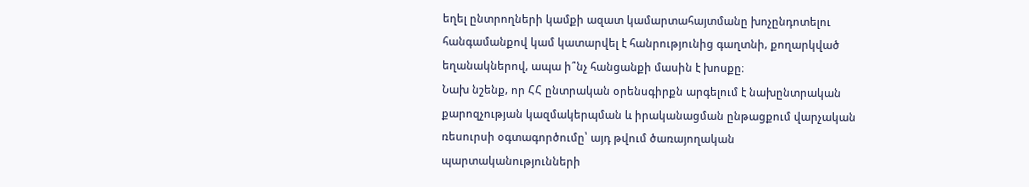եղել ընտրողների կամքի ազատ կամարտահայտմանը խոչընդոտելու հանգամանքով կամ կատարվել է հանրությունից գաղտնի, քողարկված եղանակներով, ապա ի՞նչ հանցանքի մասին է խոսքը։
Նախ նշենք, որ ՀՀ ընտրական օրենսգիրքն արգելում է նախընտրական քարոզչության կազմակերպման և իրականացման ընթացքում վարչական ռեսուրսի օգտագործումը՝ այդ թվում ծառայողական պարտականությունների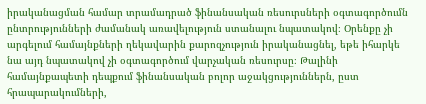իրականացման համար տրամադրած ֆինանսական ռեսուրսների օգտագործումն ընտրությունների ժամանակ առավելություն ստանալու նպատակով։ Օրենքը չի արգելում համայնքների ղեկավարին քարոզչություն իրականացնել, եթե իհարկե նա այդ նպատակով չի օգտագործում վարչական ռեսուրսը։ Թալինի համայնքապետի դեպքում ֆինանսական բոլոր աջակցություններն, ըստ հրապարակումների,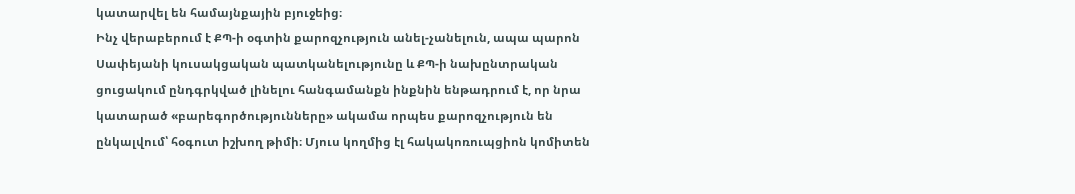կատարվել են համայնքային բյուջեից։
Ինչ վերաբերում է ՔՊ-ի օգտին քարոզչություն անել-չանելուն, ապա պարոն Սափեյանի կուսակցական պատկանելությունը և ՔՊ-ի նախընտրական ցուցակում ընդգրկված լինելու հանգամանքն ինքնին ենթադրում է, որ նրա կատարած «բարեգործությունները» ակամա որպես քարոզչություն են ընկալվում՝ հօգուտ իշխող թիմի։ Մյուս կողմից էլ հակակոռուպցիոն կոմիտեն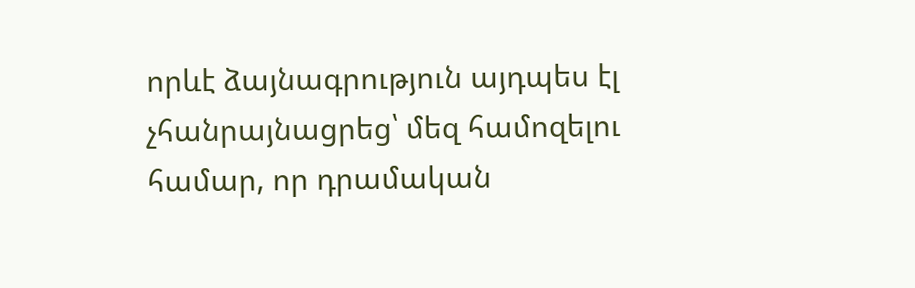որևէ ձայնագրություն այդպես էլ չհանրայնացրեց՝ մեզ համոզելու համար, որ դրամական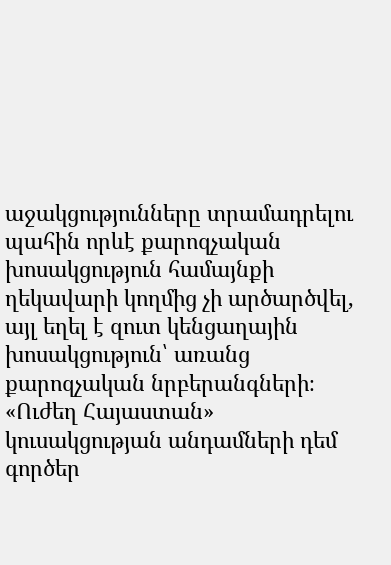աջակցությունները տրամադրելու պահին որևէ քարոզչական խոսակցություն համայնքի ղեկավարի կողմից չի արծարծվել, այլ եղել է զուտ կենցաղային խոսակցություն՝ առանց քարոզչական նրբերանգների։
«Ուժեղ Հայաստան» կուսակցության անդամների դեմ գործեր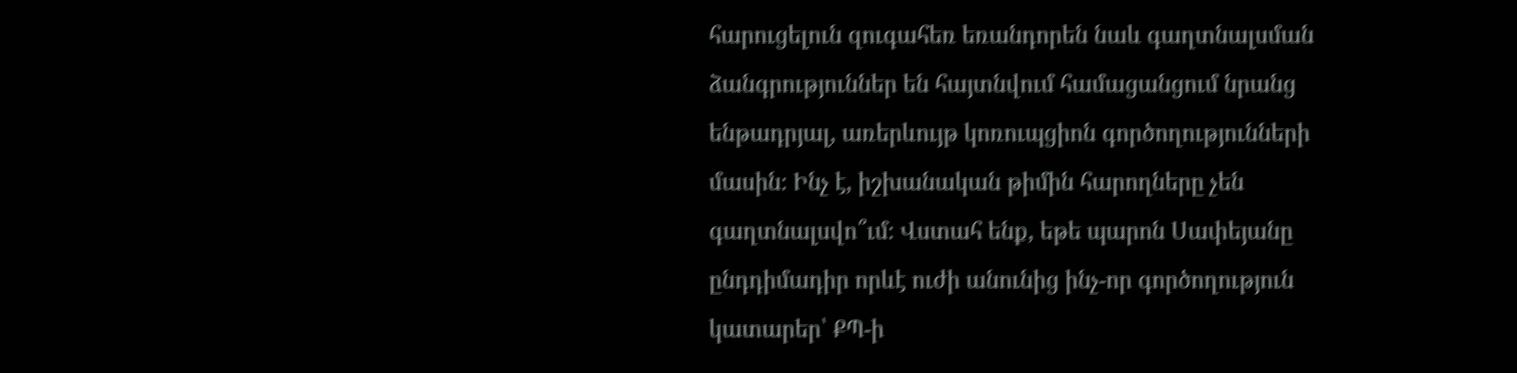հարուցելուն զուգահեռ եռանդորեն նաև գաղտնալսման ձանգրություններ են հայտնվում համացանցում նրանց ենթադրյալ, առերևույթ կոռուպցիոն գործողությունների մասին։ Ինչ է, իշխանական թիմին հարողները չեն գաղտնալսվո՞ւմ։ Վստահ ենք, եթե պարոն Սափեյանը ընդդիմադիր որևէ ուժի անունից ինչ-որ գործողություն կատարեր՝ ՔՊ-ի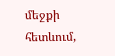մեջքի հետևում,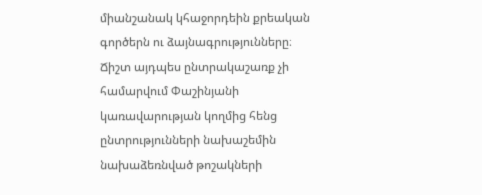միանշանակ կհաջորդեին քրեական գործերն ու ձայնագրությունները։
Ճիշտ այդպես ընտրակաշառք չի համարվում Փաշինյանի կառավարության կողմից հենց ընտրությունների նախաշեմին նախաձեռնված թոշակների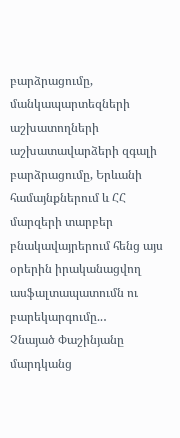բարձրացումը, մանկապարտեզների աշխատողների աշխատավարձերի զգալի բարձրացումը, Երևանի համայնքներում և ՀՀ մարզերի տարբեր բնակավայրերում հենց այս օրերին իրականացվող ասֆալտապատումն ու բարեկարգումը..․
Չնայած Փաշինյանը մարդկանց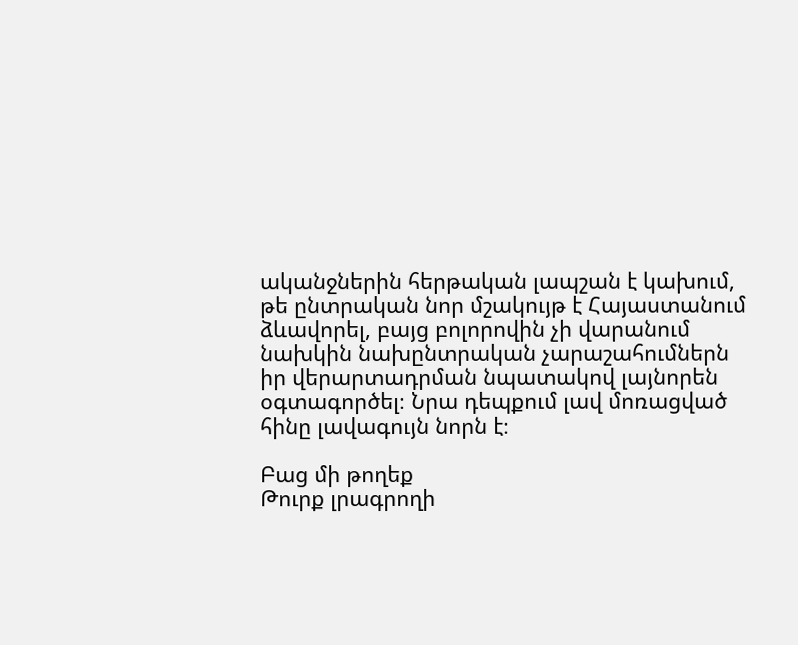ականջներին հերթական լապշան է կախում, թե ընտրական նոր մշակույթ է Հայաստանում ձևավորել, բայց բոլորովին չի վարանում նախկին նախընտրական չարաշահումներն իր վերարտադրման նպատակով լայնորեն օգտագործել։ Նրա դեպքում լավ մոռացված հինը լավագույն նորն է։

Բաց մի թողեք
Թուրք լրագրողի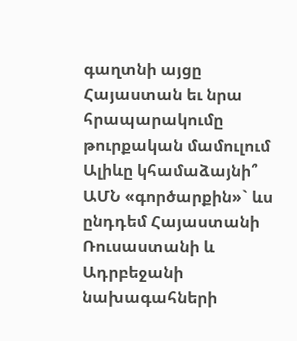գաղտնի այցը Հայաստան եւ նրա հրապարակումը թուրքական մամուլում
Ալիևը կհամաձայնի՞ ԱՄՆ «գործարքին»` ևս ընդդեմ Հայաստանի
Ռուսաստանի և Ադրբեջանի նախագահների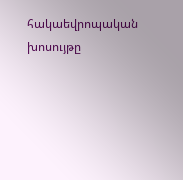հակաեվրոպական խոսույթը